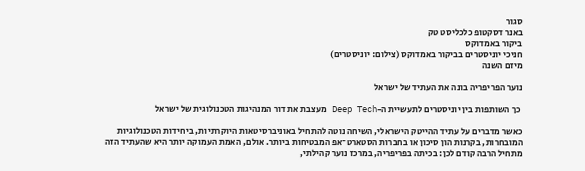סגור
באנר דסקטופ כלכליסט טק
ביקור באמדוקס
חניכי יוניסטרים בביקור באמדוקס (צילום: יוניסטרים)
מיזם השנה

נוער הפריפריה בונה את העתיד של ישראל

 כך השותפות בין יוניסטרים לתעשיית ה-Deep Tech מעצבת את דור המנהיגות הטכנולוגית של ישראל

כאשר מדברים על עתיד ההייטק הישראלי, השיחה נוטה להתחיל באוניברסיטאות היוקרתיות, ביחידות הטכנולוגיות המובחרות, בקרנות הון סיכון או בחברות הסטארט־אפ המבטיחות ביותר. אולם, האמת העמוקה יותר היא שהעתיד הזה מתחיל הרבה קודם לכן: בכיתה בפריפריה, במרכז נוער קהילתי,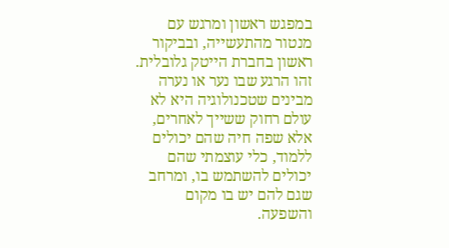במפגש ראשון ומרגש עם מנטור מהתעשייה, ובביקור ראשון בחברת הייטק גלובלית. זהו הרגע שבו נער או נערה מבינים שטכנולוגיה היא לא עולם רחוק ששייך לאחרים, אלא שפה חיה שהם יכולים ללמוד, כלי עוצמתי שהם יכולים להשתמש בו, ומרחב שגם להם יש בו מקום והשפעה.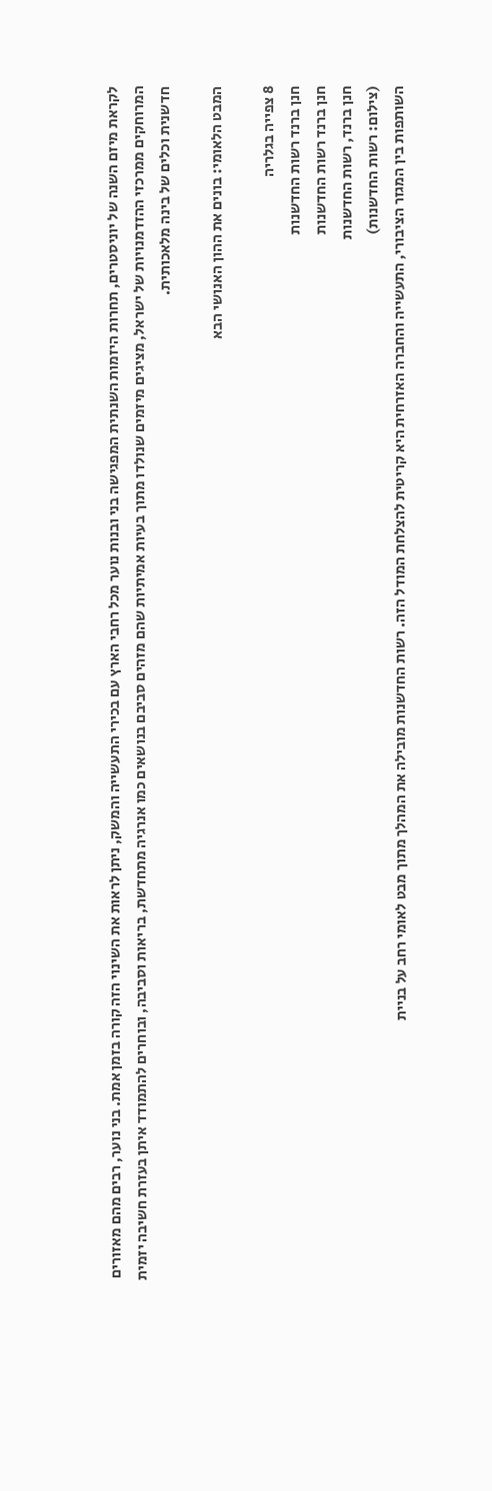לקראת מיזם השנה של יוניסטרים, תחרות היזמות השנתית המפגישה בני ובנות נוער מכל רחבי הארץ עם בכירי התעשייה והמשק, ניתן לראות את השינוי הזה קורה בזמן אמת. בני נוער, רבים מהם מאזורים המרוחקים ממרכזי ההזדמנויות של ישראל, מציגים מיזמים שנולדו מתוך בעיות אמיתיות שהם מזהים סביבם בנושאים כמו אנרגיה מתחדשת, בריאות וסביבה, ובוחרים להתמודד איתן בעזרת חשיבה יזמית חדשנית וכלים של בינה מלאכותית.

המבט הלאומי: בונים את ההון האנושי הבא

8 צפייה בגלריה
חנן ברנד רשות החדשנות
חנן ברנד רשות החדשנות
חנן ברנד, רשות החדשנות
(צילום: רשות החדשנות)
השותפות בין המגזר הציבורי, התעשייה והחברה האזרחית היא קריטית להצלחת המודל הזה. רשות החדשנות מובילה את המהלך מתוך מבט לאומי רחב על בניית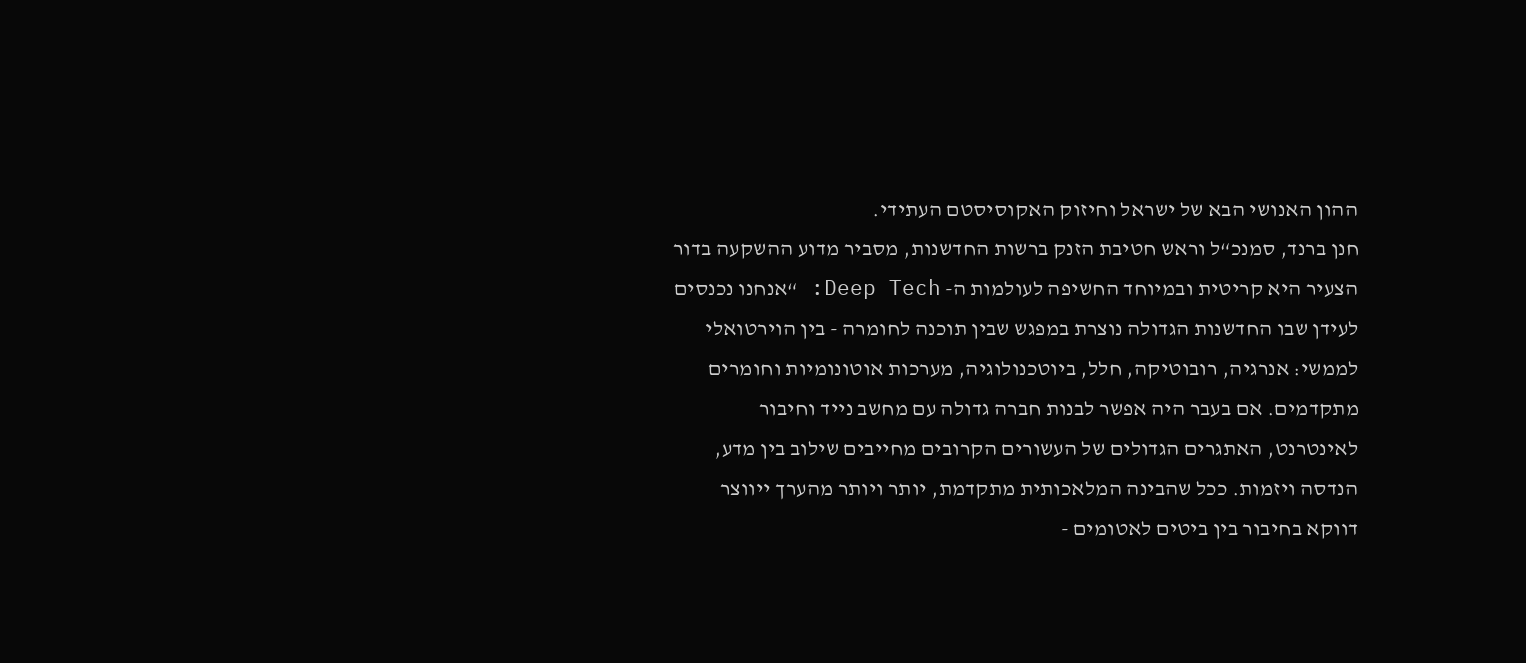ההון האנושי הבא של ישראל וחיזוק האקוסיסטם העתידי.
חנן ברנד, סמנכ“ל וראש חטיבת הזנק ברשות החדשנות, מסביר מדוע ההשקעה בדור הצעיר היא קריטית ובמיוחד החשיפה לעולמות ה- Deep Tech: “אנחנו נכנסים לעידן שבו החדשנות הגדולה נוצרת במפגש שבין תוכנה לחומרה - בין הוירטואלי לממשי: אנרגיה, רובוטיקה, חלל, ביוטכנולוגיה, מערכות אוטונומיות וחומרים מתקדמים. אם בעבר היה אפשר לבנות חברה גדולה עם מחשב נייד וחיבור לאינטרנט, האתגרים הגדולים של העשורים הקרובים מחייבים שילוב בין מדע, הנדסה ויזמות. ככל שהבינה המלאכותית מתקדמת, יותר ויותר מהערך ייווצר דווקא בחיבור בין ביטים לאטומים -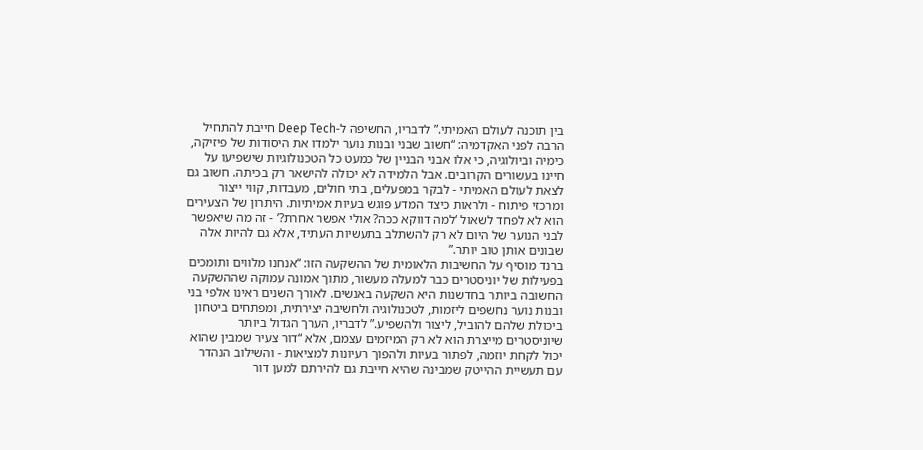בין תוכנה לעולם האמיתי.” לדבריו, החשיפה ל-Deep Tech חייבת להתחיל הרבה לפני האקדמיה: “חשוב שבני ובנות נוער ילמדו את היסודות של פיזיקה, כימיה וביולוגיה, כי אלו אבני הבניין של כמעט כל הטכנולוגיות שישפיעו על חיינו בעשורים הקרובים. אבל הלמידה לא יכולה להישאר רק בכיתה. חשוב גם לצאת לעולם האמיתי - לבקר במפעלים, בתי חולים, מעבדות, קווי ייצור ומרכזי פיתוח - ולראות כיצד המדע פוגש בעיות אמיתיות. היתרון של הצעירים הוא לא לפחד לשאול ‘למה דווקא ככה? אולי אפשר אחרת?’ - זה מה שיאפשר לבני הנוער של היום לא רק להשתלב בתעשיות העתיד, אלא גם להיות אלה שבונים אותן טוב יותר.”
ברנד מוסיף על החשיבות הלאומית של ההשקעה הזו: “אנחנו מלווים ותומכים בפעילות של יוניסטרים כבר למעלה מעשור, מתוך אמונה עמוקה שההשקעה החשובה ביותר בחדשנות היא השקעה באנשים. לאורך השנים ראינו אלפי בני ובנות נוער נחשפים ליזמות, לטכנולוגיה ולחשיבה יצירתית, ומפתחים ביטחון ביכולת שלהם להוביל, ליצור ולהשפיע.” לדבריו, הערך הגדול ביותר שיוניסטרים מייצרת הוא לא רק המיזמים עצמם, אלא “דור צעיר שמבין שהוא יכול לקחת יוזמה, לפתור בעיות ולהפוך רעיונות למציאות - והשילוב הנהדר עם תעשיית ההייטק שמבינה שהיא חייבת גם להירתם למען דור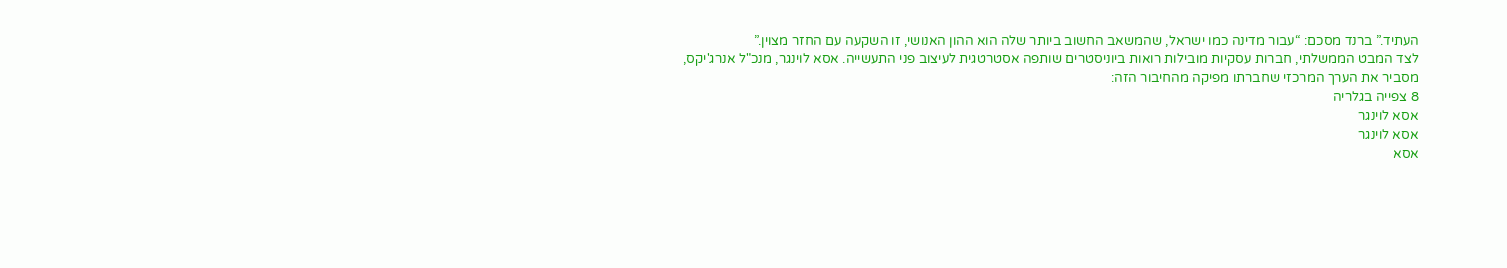העתיד.” ברנד מסכם: “עבור מדינה כמו ישראל, שהמשאב החשוב ביותר שלה הוא ההון האנושי, זו השקעה עם החזר מצוין.”
לצד המבט הממשלתי, חברות עסקיות מובילות רואות ביוניסטרים שותפה אסטרטגית לעיצוב פני התעשייה. אסא לוינגר, מנכ"ל אנרג'יקס, מסביר את הערך המרכזי שחברתו מפיקה מהחיבור הזה:
8 צפייה בגלריה
אסא לוינגר
אסא לוינגר
אסא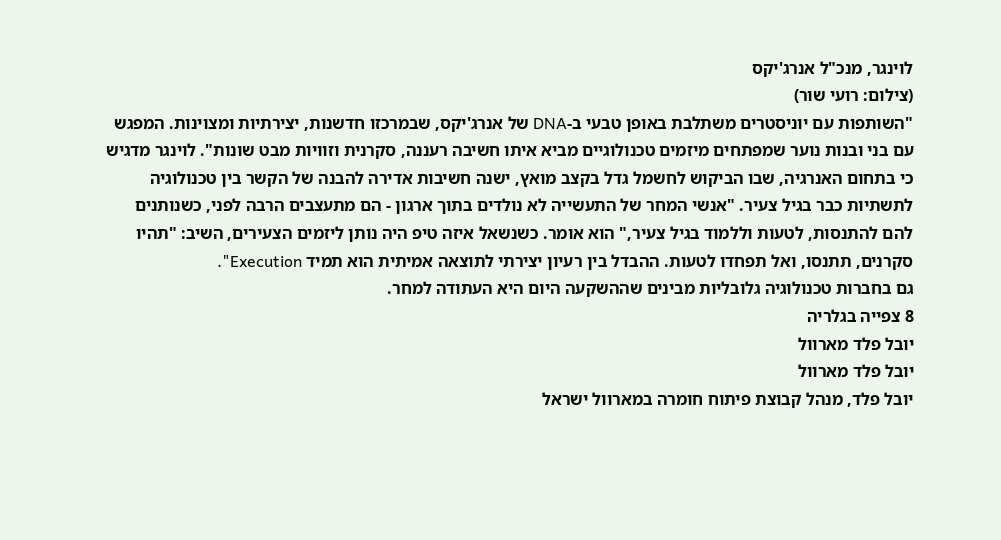לוינגר, מנכ"ל אנרג'יקס
(צילום: רועי שור)
"השותפות עם יוניסטרים משתלבת באופן טבעי ב-DNA של אנרג'יקס, שבמרכזו חדשנות, יצירתיות ומצוינות. המפגש עם בני ובנות נוער שמפתחים מיזמים טכנולוגיים מביא איתו חשיבה רעננה, סקרנית וזוויות מבט שונות". לוינגר מדגיש כי בתחום האנרגיה, שבו הביקוש לחשמל גדל בקצב מואץ, ישנה חשיבות אדירה להבנה של הקשר בין טכנולוגיה לתשתיות כבר בגיל צעיר. "אנשי המחר של התעשייה לא נולדים בתוך ארגון - הם מתעצבים הרבה לפני, כשנותנים להם להתנסות, לטעות וללמוד בגיל צעיר," הוא אומר. כשנשאל איזה טיפ היה נותן ליזמים הצעירים, השיב: "תהיו סקרנים, תתנסו, ואל תפחדו לטעות. ההבדל בין רעיון יצירתי לתוצאה אמיתית הוא תמיד Execution".
גם בחברות טכנולוגיה גלובליות מבינים שההשקעה היום היא העתודה למחר.
8 צפייה בגלריה
יובל פלד מארוול
יובל פלד מארוול
יובל פלד, מנהל קבוצת פיתוח חומרה במארוול ישראל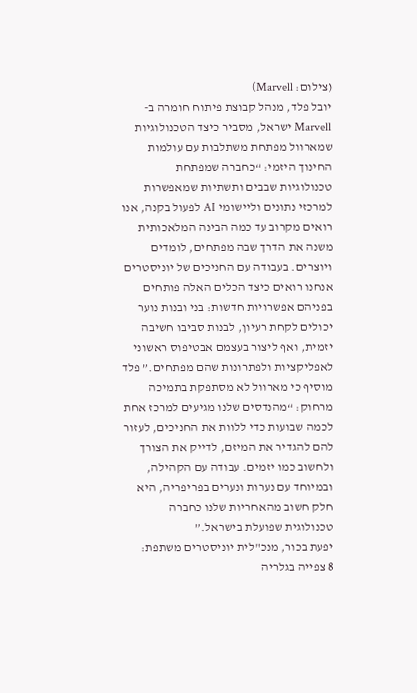(צילום: Marvell)
יובל פלד, מנהל קבוצת פיתוח חומרה ב-Marvell ישראל, מסביר כיצד הטכנולוגיות שמארוול מפתחת משתלבות עם עולמות החינוך היזמי: “כחברה שמפתחת טכנולוגיות שבבים ותשתיות שמאפשרות למרכזי נתונים וליישומי AI לפעול בקנה, אנו רואים מקרוב עד כמה הבינה המלאכותית משנה את הדרך שבה מפתחים, לומדים ויוצרים. בעבודה עם החניכים של יוניסטרים אנחנו רואים כיצד הכלים האלה פותחים בפניהם אפשרויות חדשות: בני ובנות נוער יכולים לקחת רעיון, לבנות סביבו חשיבה יזמית, ואף ליצור בעצמם אבטיפוס ראשוני לאפליקציות ולפתרונות שהם מפתחים.” פלד מוסיף כי מארוול לא מסתפקת בתמיכה מרחוק: “מהנדסים שלנו מגיעים למרכז אחת לכמה שבועות כדי ללוות את החניכים, לעזור להם להגדיר את המיזם, לדייק את הצורך ולחשוב כמו יזמים. עבודה עם הקהילה, ובמיוחד עם נערות ונערים בפריפריה, היא חלק חשוב מהאחריות שלנו כחברה טכנולוגית שפועלת בישראל.”
יפעת בכור, מנכ"לית יוניסטרים משתפת:
8 צפייה בגלריה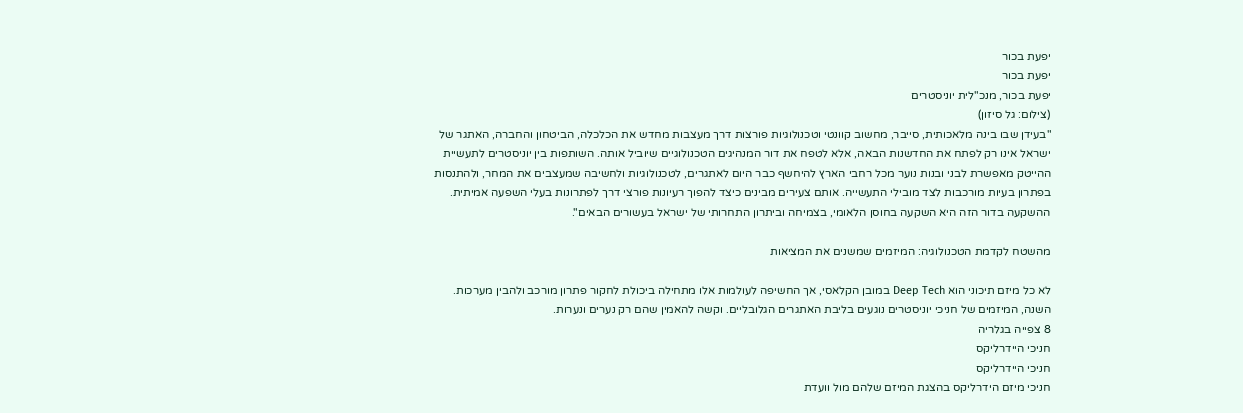יפעת בכור
יפעת בכור
יפעת בכור, מנכ"לית יוניסטרים
(צילום: גל סיזון)
"בעידן שבו בינה מלאכותית, סייבר, מחשוב קוונטי וטכנולוגיות פורצות דרך מעצבות מחדש את הכלכלה, הביטחון והחברה, האתגר של ישראל אינו רק לפתח את החדשנות הבאה, אלא לטפח את דור המנהיגים הטכנולוגיים שיוביל אותה. השותפות בין יוניסטרים לתעשיית ההייטק מאפשרת לבני ובנות נוער מכל רחבי הארץ להיחשף כבר היום לאתגרים, לטכנולוגיות ולחשיבה שמעצבים את המחר, ולהתנסות בפתרון בעיות מורכבות לצד מובילי התעשייה. אותם צעירים מבינים כיצד להפוך רעיונות פורצי דרך לפתרונות בעלי השפעה אמיתית. ההשקעה בדור הזה היא השקעה בחוסן הלאומי, בצמיחה וביתרון התחרותי של ישראל בעשורים הבאים".

מהשטח לקדמת הטכנולוגיה: המיזמים שמשנים את המציאות

לא כל מיזם תיכוני הוא Deep Tech במובן הקלאסי, אך החשיפה לעולמות אלו מתחילה ביכולת לחקור פתרון מורכב ולהבין מערכות. השנה, המיזמים של חניכי יוניסטרים נוגעים בליבת האתגרים הגלובליים. וקשה להאמין שהם רק נערים ונערות.
8 צפייה בגלריה
חניכי היידרליקס
חניכי היידרליקס
חניכי מיזם הידרליקס בהצגת המיזם שלהם מול וועדת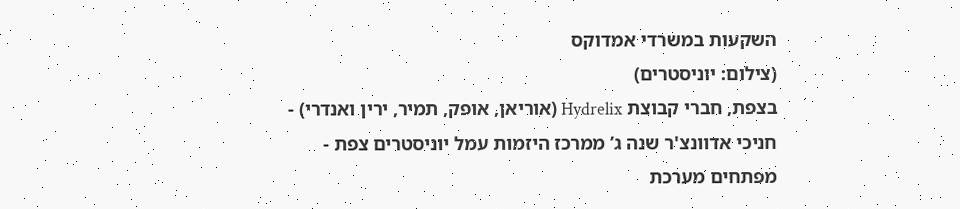השקעות במשרדי אמדוקס
(צילום: יוניסטרים)
בצפת, חברי קבוצת Hydrelix (אוריאן, אופק, תמיר, ירין ואנדרי) - חניכי אדוונצ'ר שנה ג’ ממרכז היזמות עמל יוניסטרים צפת - מפתחים מערכת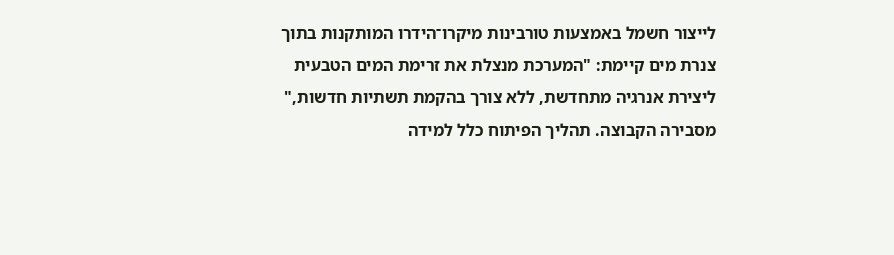לייצור חשמל באמצעות טורבינות מיקרו־הידרו המותקנות בתוך צנרת מים קיימת: "המערכת מנצלת את זרימת המים הטבעית ליצירת אנרגיה מתחדשת, ללא צורך בהקמת תשתיות חדשות," מסבירה הקבוצה. תהליך הפיתוח כלל למידה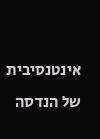אינטנסיבית של הנדסה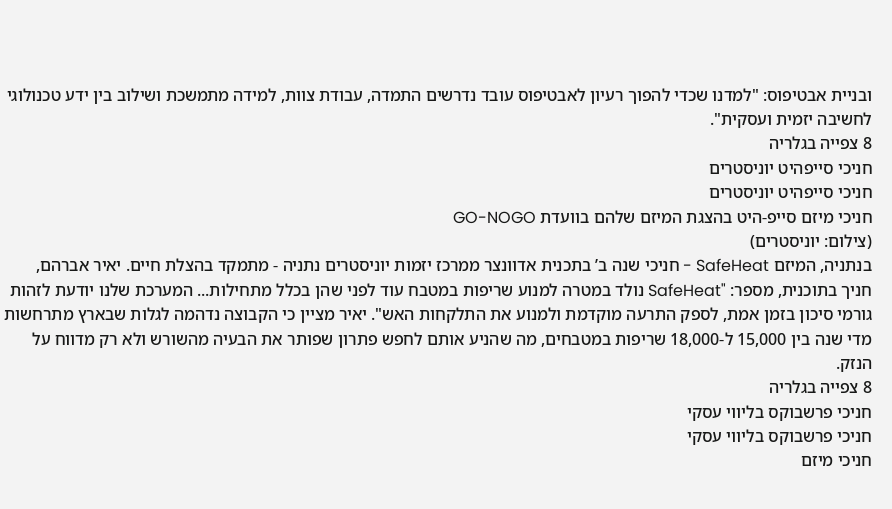ובניית אבטיפוס: "למדנו שכדי להפוך רעיון לאבטיפוס עובד נדרשים התמדה, עבודת צוות, למידה מתמשכת ושילוב בין ידע טכנולוגי לחשיבה יזמית ועסקית".
8 צפייה בגלריה
חניכי סייפהיט יוניסטרים
חניכי סייפהיט יוניסטרים
חניכי מיזם סייפ-היט בהצגת המיזם שלהם בוועדת GO-NOGO
(צילום: יוניסטרים)
בנתניה, המיזם SafeHeat - חניכי שנה ב’ בתכנית אדוונצר ממרכז יזמות יוניסטרים נתניה - מתמקד בהצלת חיים. יאיר אברהם, חניך בתוכנית, מספר: "SafeHeat נולד במטרה למנוע שריפות במטבח עוד לפני שהן בכלל מתחילות... המערכת שלנו יודעת לזהות גורמי סיכון בזמן אמת, לספק התרעה מוקדמת ולמנוע את התלקחות האש". יאיר מציין כי הקבוצה נדהמה לגלות שבארץ מתרחשות מדי שנה בין 15,000 ל-18,000 שריפות במטבחים, מה שהניע אותם לחפש פתרון שפותר את הבעיה מהשורש ולא רק מדווח על הנזק.
8 צפייה בגלריה
חניכי פרשבוקס בליווי עסקי
חניכי פרשבוקס בליווי עסקי
חניכי מיזם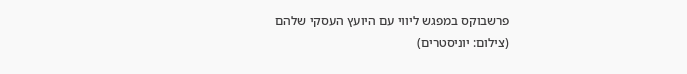פרשבוקס במפגש ליווי עם היועץ העסקי שלהם
(צילום: יוניסטרים)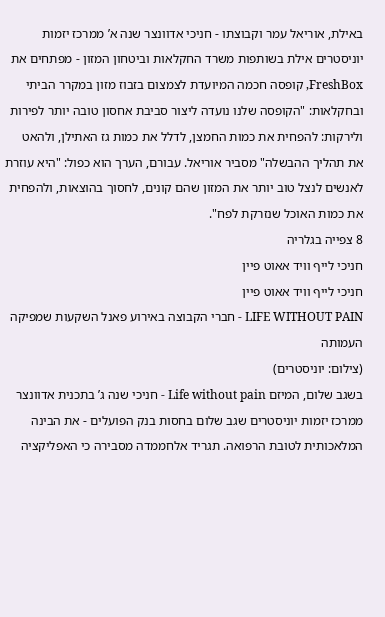באילת, אוריאל עמר וקבוצתו - חניכי אדוונצר שנה א’ ממרכז יזמות יוניסטרים אילת בשותפות משרד החקלאות וביטחון המזון - מפתחים את FreshBox, קופסה חכמה המיועדת לצמצום בזבוז מזון במקרר הביתי ובחקלאות: "הקופסה שלנו נועדה ליצור סביבת אחסון טובה יותר לפירות ולירקות: להפחית את כמות החמצן, לדלל את כמות גז האתילן, ולהאט את תהליך ההבשלה" מסביר אוריאל. עבורם, הערך הוא כפול: "היא עוזרת לאנשים לנצל טוב יותר את המזון שהם קונים, לחסוך בהוצאות, ולהפחית את כמות האוכל שנזרקת לפח".
8 צפייה בגלריה
חניכי לייף וויד אאוט פיין
חניכי לייף וויד אאוט פיין
LIFE WITHOUT PAIN - חברי הקבוצה באירוע פאנל השקעות שמפיקה העמותה
(צילום: יוניסטרים)
בשגב שלום, המיזם Life without pain - חניכי שנה ג’ בתכנית אדוונצר ממרכז יזמות יוניסטרים שגב שלום בחסות בנק הפועלים - את הבינה המלאכותית לטובת הרפואה. תגריד אלחממדה מסבירה כי האפליקציה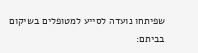שפיתחו נועדה לסייע למטופלים בשיקום בביתם: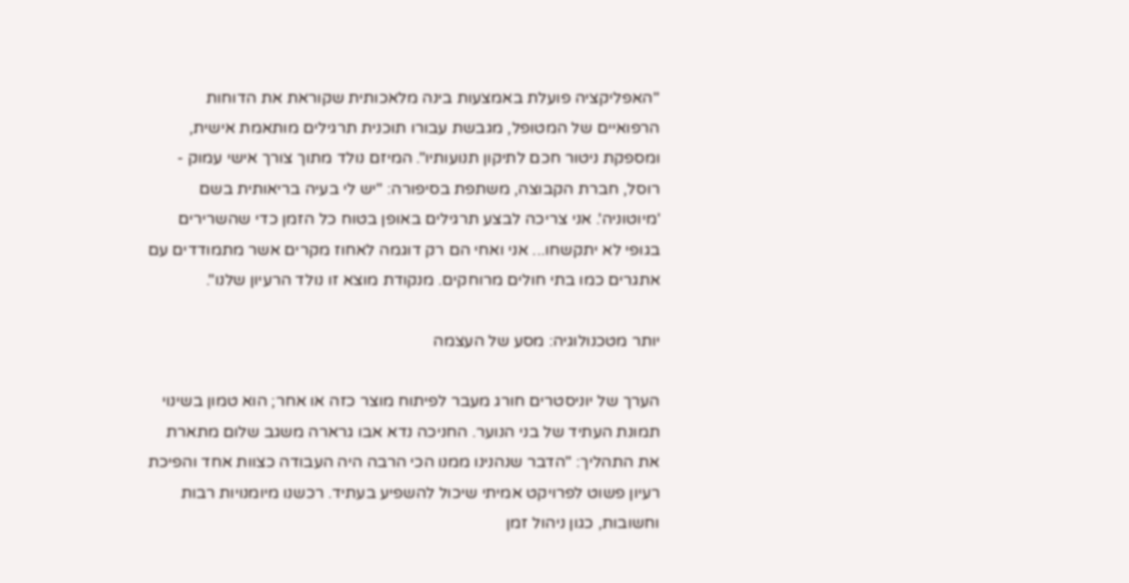"האפליקציה פועלת באמצעות בינה מלאכותית שקוראת את הדוחות הרפואיים של המטופל, מגבשת עבורו תוכנית תרגילים מותאמת אישית, ומספקת ניטור חכם לתיקון תנועותיו". המיזם נולד מתוך צורך אישי עמוק - רוסל, חברת הקבוצה, משתפת בסיפורה: "יש לי בעיה בריאותית בשם 'מיוטוניה'. אני צריכה לבצע תרגילים באופן בטוח כל הזמן כדי שהשרירים בגופי לא יתקשחו... אני ואחי הם רק דוגמה לאחוז מקרים אשר מתמודדים עם אתגרים כמו בתי חולים מרוחקים. מנקודת מוצא זו נולד הרעיון שלנו".

יותר מטכנולוגיה: מסע של העצמה

הערך של יוניסטרים חורג מעבר לפיתוח מוצר כזה או אחר; הוא טמון בשינוי תמונת העתיד של בני הנוער. החניכה נדא אבו גרארה משגב שלום מתארת את התהליך: "הדבר שנהנינו ממנו הכי הרבה היה העבודה כצוות אחד והפיכת רעיון פשוט לפרויקט אמיתי שיכול להשפיע בעתיד. רכשנו מיומנויות רבות וחשובות, כגון ניהול זמן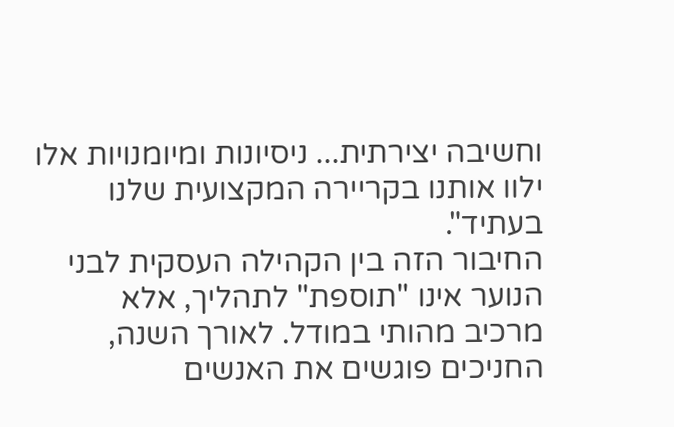וחשיבה יצירתית... ניסיונות ומיומנויות אלו ילוו אותנו בקריירה המקצועית שלנו בעתיד".
החיבור הזה בין הקהילה העסקית לבני הנוער אינו "תוספת" לתהליך, אלא מרכיב מהותי במודל. לאורך השנה, החניכים פוגשים את האנשים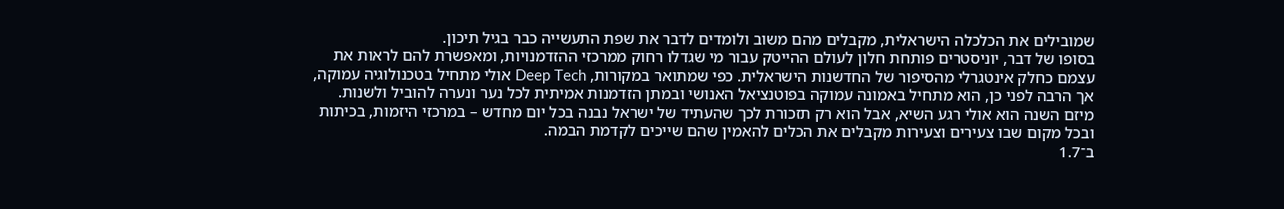שמובילים את הכלכלה הישראלית, מקבלים מהם משוב ולומדים לדבר את שפת התעשייה כבר בגיל תיכון.
בסופו של דבר, יוניסטרים פותחת חלון לעולם ההייטק עבור מי שגדלו רחוק ממרכזי ההזדמנויות, ומאפשרת להם לראות את עצמם כחלק אינטגרלי מהסיפור של החדשנות הישראלית. כפי שמתואר במקורות, Deep Tech אולי מתחיל בטכנולוגיה עמוקה, אך הרבה לפני כן, הוא מתחיל באמונה עמוקה בפוטנציאל האנושי ובמתן הזדמנות אמיתית לכל נער ונערה להוביל ולשנות.
מיזם השנה הוא אולי רגע השיא, אבל הוא רק תזכורת לכך שהעתיד של ישראל נבנה בכל יום מחדש – במרכזי היזמות, בכיתות ובכל מקום שבו צעירים וצעירות מקבלים את הכלים להאמין שהם שייכים לקדמת הבמה.
ב־1.7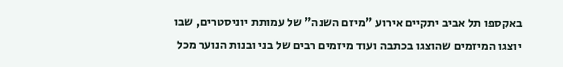באקספו תל אביב יתקיים אירוע "מיזם השנה" של עמותת יוניסטרים, שבו יוצגו המיזמים שהוצגו בכתבה ועוד מיזמים רבים של בני ובנות הנוער מכל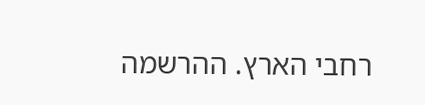רחבי הארץ. ההרשמה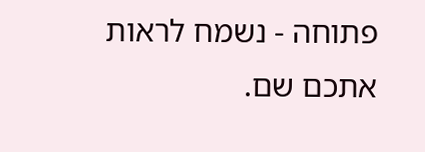פתוחה - נשמח לראות אתכם שם.